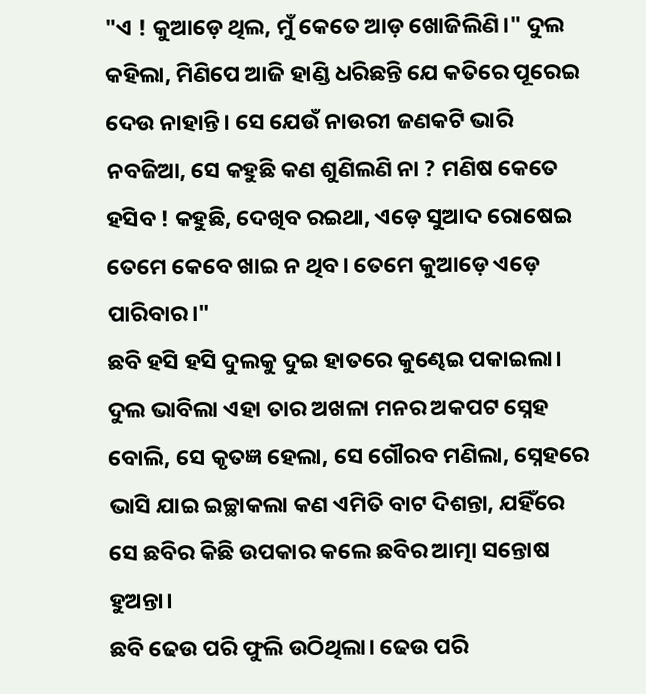"ଏ ! କୁଆଡ଼େ ଥିଲ, ମୁଁ କେତେ ଆଡ଼ ଖୋଜିଲିଣି।" ଦୁଲ କହିଲା, ମିଣିପେ ଆଜି ହାଣ୍ଡି ଧରିଛନ୍ତି ଯେ କତିରେ ପୂରେଇ ଦେଉ ନାହାନ୍ତି। ସେ ଯେଉଁ ନାଉରୀ ଜଣକଟି ଭାରି ନବଜିଆ, ସେ କହୁଛି କଣ ଶୁଣିଲଣି ନା ? ମଣିଷ କେତେ ହସିବ ! କହୁଛି, ଦେଖିବ ରଇଥା, ଏଡ଼େ ସୁଆଦ ରୋଷେଇ ତେମେ କେବେ ଖାଇ ନ ଥିବ। ତେମେ କୁଆଡ଼େ ଏଡ଼େ ପାରିବାର।"
ଛବି ହସି ହସି ଦୁଲକୁ ଦୁଇ ହାତରେ କୁଣ୍ଢେଇ ପକାଇଲା। ଦୁଲ ଭାବିଲା ଏହା ତାର ଅଖଳା ମନର ଅକପଟ ସ୍ନେହ ବୋଲି, ସେ କୃତଜ୍ଞ ହେଲା, ସେ ଗୌରବ ମଣିଲା, ସ୍ନେହରେ ଭାସି ଯାଇ ଇଚ୍ଛାକଲା କଣ ଏମିତି ବାଟ ଦିଶନ୍ତା, ଯହିଁରେ ସେ ଛବିର କିଛି ଉପକାର କଲେ ଛବିର ଆତ୍ମା ସନ୍ତୋଷ ହୁଅନ୍ତା।
ଛବି ଢେଉ ପରି ଫୁଲି ଉଠିଥିଲା। ଢେଉ ପରି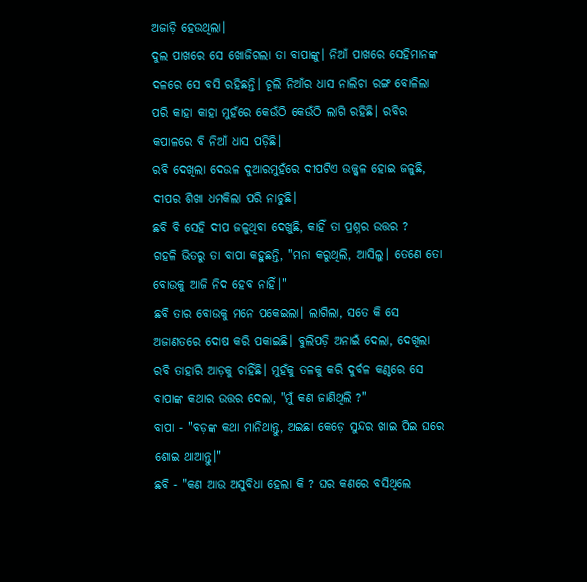ଅଜାଡ଼ି ହେଉଥିଲା।
ଦୁଲ ପାଖରେ ସେ ଖୋଜିଗଲା ତା ବାପାଙ୍କୁ। ନିଆଁ ପାଖରେ ସେହିମାନଙ୍କ ଦଳରେ ସେ ବସି ରହିଛନ୍ତି। ଚୂଲି ନିଆଁର ଧାସ ନାଲିଚା ରଙ୍ଗ ବୋଳିଲା ପରି କାହା କାହା ମୁହଁରେ କେଉଁଠି କେଉଁଠି ଲାଗି ରହିଛି। ରବିର କପାଳରେ ବି ନିଆଁ ଧାସ ପଡ଼ିଛି।
ରବି ଦେଖିଲା ଦେଉଳ ଦୁଆରମୁହଁରେ ଦୀପଟିଏ ଉଜ୍ଜ୍ୱଳ ହୋଇ ଜଳୁଛି, ଦୀପର ଶିଖା ଧମକିଲା ପରି ନାଚୁଛି।
ଛବି ବି ସେହି ଦୀପ ଜଳୁଥିବା ଦେଖୁଛି, କାହିଁ ତା ପ୍ରଶ୍ନର ଉତ୍ତର ?
ଗହଳି ଭିତରୁ ତା ବାପା କହୁଛନ୍ତି, "ମନା କରୁଥିଲି, ଆସିଲୁ। ତେଣେ ତୋ ବୋଉକୁ ଆଜି ନିଦ ହେବ ନାହିଁ।"
ଛବି ତାର ବୋଉକୁ ମନେ ପକେଇଲା। ଲାଗିଲା, ସତେ କି ସେ ଅଜାଣତରେ ଦୋଷ କରି ପକାଇଛି। ବୁଲିପଡ଼ି ଅନାଇଁ ଦେଲା, ଦେଖିଲା ରବି ତାହାରି ଆଡ଼କୁ ଚାହିଁଛି। ମୁହଁକୁ ତଳକୁ କରି ଦୁର୍ବଳ କଣ୍ଠରେ ସେ ବାପାଙ୍କ କଥାର ଉତ୍ତର ଦେଲା, "ମୁଁ କଣ ଜାଣିଥିଲି ?"
ବାପା - "ବଡ଼ଙ୍କ କଥା ମାନିଥାନ୍ତୁ, ଅଇଛା କେଡ଼େ ସୁନ୍ଦର ଖାଇ ପିଇ ଘରେ ଶୋଇ ଥାଆନ୍ତୁ।"
ଛବି - "କଣ ଆଉ ଅସୁବିଧା ହେଲା କି ? ଘର କଣରେ ବସିଥିଲେ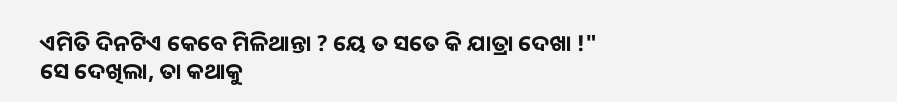ଏମିତି ଦିନଟିଏ କେବେ ମିଳିଥାନ୍ତା ? ୟେ ତ ସତେ କି ଯାତ୍ରା ଦେଖା !"
ସେ ଦେଖିଲା, ତା କଥାକୁ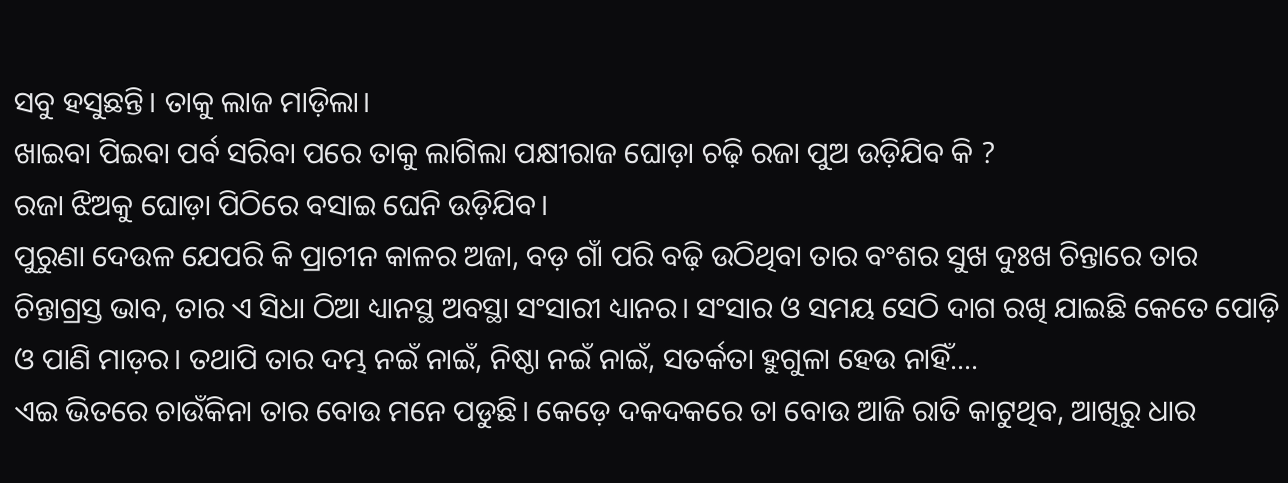ସବୁ ହସୁଛନ୍ତି। ତାକୁ ଲାଜ ମାଡ଼ିଲା।
ଖାଇବା ପିଇବା ପର୍ବ ସରିବା ପରେ ତାକୁ ଲାଗିଲା ପକ୍ଷୀରାଜ ଘୋଡ଼ା ଚଢ଼ି ରଜା ପୁଅ ଉଡ଼ିଯିବ କି ?
ରଜା ଝିଅକୁ ଘୋଡ଼ା ପିଠିରେ ବସାଇ ଘେନି ଉଡ଼ିଯିବ।
ପୁରୁଣା ଦେଉଳ ଯେପରି କି ପ୍ରାଚୀନ କାଳର ଅଜା, ବଡ଼ ଗାଁ ପରି ବଢ଼ି ଉଠିଥିବା ତାର ବଂଶର ସୁଖ ଦୁଃଖ ଚିନ୍ତାରେ ତାର ଚିନ୍ତାଗ୍ରସ୍ତ ଭାବ, ତାର ଏ ସିଧା ଠିଆ ଧ୍ୟାନସ୍ଥ ଅବସ୍ଥା ସଂସାରୀ ଧ୍ୟାନର। ସଂସାର ଓ ସମୟ ସେଠି ଦାଗ ରଖି ଯାଇଛି କେତେ ପୋଡ଼ି ଓ ପାଣି ମାଡ଼ର। ତଥାପି ତାର ଦମ୍ଭ ନଇଁ ନାଇଁ, ନିଷ୍ଠା ନଇଁ ନାଇଁ, ସତର୍କତା ହୁଗୁଳା ହେଉ ନାହିଁ....
ଏଇ ଭିତରେ ଚାଉଁକିନା ତାର ବୋଉ ମନେ ପଡୁଛି। କେଡ଼େ ଦକଦକରେ ତା ବୋଉ ଆଜି ରାତି କାଟୁଥିବ, ଆଖିରୁ ଧାର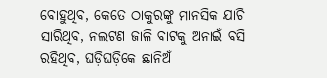ବୋହୁଥିବ, କେତେ ଠାକୁରଙ୍କୁ ମାନସିକ ଯାଚି ସାରିଥିବ, ନଲଟଣ ଜାଳି ବାଟକୁ ଅନାଇଁ ବସି ରହିଥିବ, ଘଡ଼ିଘଡ଼ିକେ ଛାନିଅଁ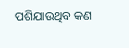ପଶିଯାଉଥିବ କଣ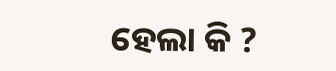ହେଲା କି ?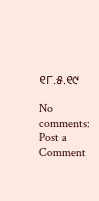୧୮.୫.୧୯

No comments:
Post a Comment